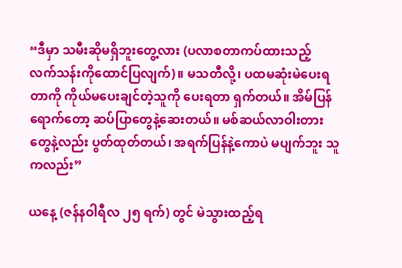“ဒီမှာ သမီးဆိုမရှိဘူးတွေ့လား (ပလာစတာကပ်ထားသည့် လက်သန်းကိုထောင်ပြလျက်)။ မသတီလို့၊ ပထမဆုံးမဲပေးရတာကို ကိုယ်မပေးချင်တဲ့သူကို ပေးရတာ ရှက်တယ်။ အိမ်ပြန်ရောက်တော့ ဆပ်ပြာတွေနဲ့ဆေးတယ်။ မစ်ဆယ်လာဝါးတားတွေနဲ့လည်း ပွတ်ထုတ်တယ်၊ အရက်ပြန်နဲ့ကောပဲ မပျက်ဘူး သူကလည်း”

ယနေ့ (ဇန်နဝါရီလ ၂၅ ရက်) တွင် မဲသွားထည့်ရ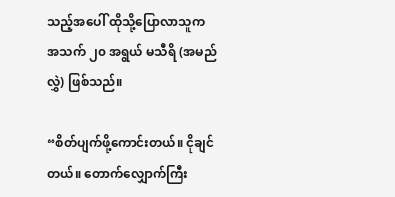သည့်အပေါ် ထိုသို့ပြောလာသူက အသက် ၂၀ အရွယ် မသီရိ (အမည်လွှဲ) ဖြစ်သည်။

“စိတ်ပျက်ဖို့ကောင်းတယ်။ ငိုချင်တယ်။ တောက်လျှောက်ကြီး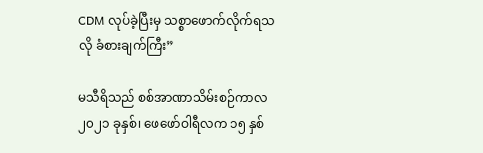CDM လုပ်ခဲ့ပြီးမှ သစ္စာဖောက်လိုက်ရသလို ခံစားချက်ကြီး”

မသီရိသည် စစ်အာဏာသိမ်းစဉ်ကာလ ၂၀၂၁ ခုနှစ်၊ ဖေဖော်ဝါရီလက ၁၅ နှစ်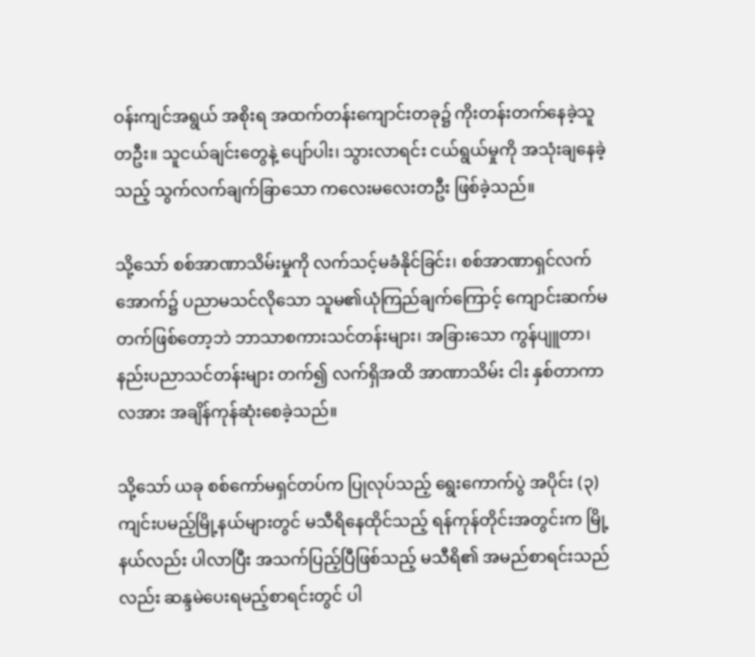ဝန်းကျင်အရွယ် အစိုးရ အထက်တန်းကျောင်းတခု၌ ကိုးတန်းတက်နေခဲ့သူတဦး။ သူငယ်ချင်းတွေနဲ့ ပျော်ပါး၊ သွားလာရင်း ငယ်ရွယ်မှုကို အသုံးချနေခဲ့သည့် သွက်လက်ချက်ခြာသော ကလေးမလေးတဦး ဖြစ်ခဲ့သည်။

သို့သော် စစ်အာဏာသိမ်းမှုကို လက်သင့်မခံနိုင်ခြင်း၊ စစ်အာဏာရှင်လက်အောက်၌ ပညာမသင်လိုသော သူမ၏ယုံကြည်ချက်ကြောင့် ကျောင်းဆက်မတက်ဖြစ်တော့ဘဲ ဘာသာစကားသင်တန်းများ၊ အခြားသော ကွန်ပျူတာ၊ နည်းပညာသင်တန်းများ တက်၍ လက်ရှိအထိ အာဏာသိမ်း ငါး နှစ်တာကာလအား အချိန်ကုန်ဆုံးစေခဲ့သည်။

သို့သော် ယခု စစ်ကော်မရှင်တပ်က ပြုလုပ်သည့် ရွေးကောက်ပွဲ အပိုင်း (၃) ကျင်းပမည့်မြို့နယ်များတွင် မသီရိနေထိုင်သည့် ရန်ကုန်တိုင်းအတွင်းက မြို့နယ်လည်း ပါလာပြီး အသက်ပြည့်ပြီဖြစ်သည့် မသီရိ၏ အမည်စာရင်းသည်လည်း ဆန္ဒမဲပေးရမည့်စာရင်းတွင် ပါ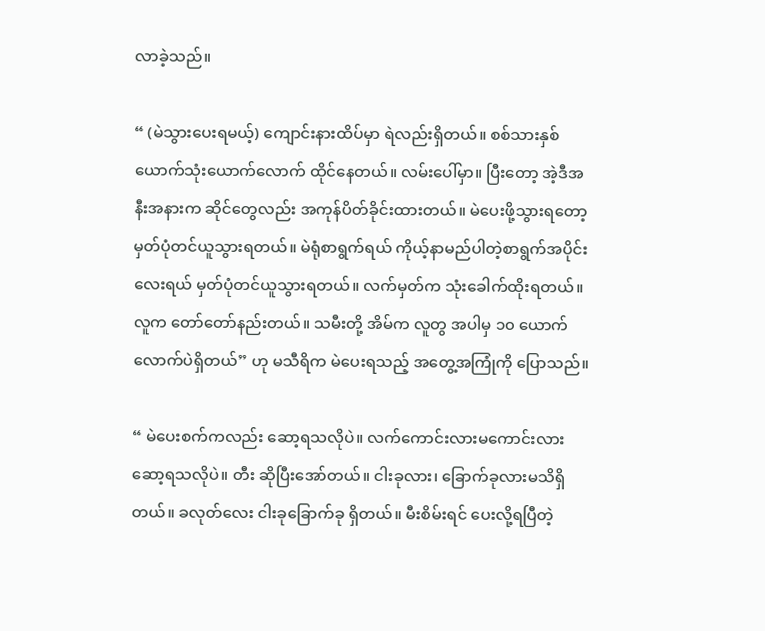လာခဲ့သည်။

“ (မဲသွားပေးရမယ့်) ကျောင်းနားထိပ်မှာ ရဲလည်းရှိတယ်။ စစ်သားနှစ်ယောက်သုံးယောက်လောက် ထိုင်နေတယ်။ လမ်းပေါ်မှာ။ ပြီးတော့ အဲ့ဒီအနီးအနားက ဆိုင်တွေလည်း အကုန်ပိတ်ခိုင်းထားတယ်။ မဲပေးဖို့သွားရတော့ မှတ်ပုံတင်ယူသွားရတယ်။ မဲရုံစာရွက်ရယ် ကိုယ့်နာမည်ပါတဲ့စာရွက်အပိုင်းလေးရယ် မှတ်ပုံတင်ယူသွားရတယ်။ လက်မှတ်က သုံးခေါက်ထိုးရတယ်။ လူက တော်တော်နည်းတယ်။ သမီးတို့ အိမ်က လူတွ အပါမှ ၁၀ ယောက်လောက်ပဲရှိတယ်” ဟု မသီရိက မဲပေးရသည့် အတွေ့အကြုံကို ပြောသည်။

“ မဲပေးစက်ကလည်း ဆော့ရသလိုပဲ။ လက်ကောင်းလားမကောင်းလား ဆော့ရသလိုပဲ။ တီး ဆိုပြီးအော်တယ်။ ငါးခုလား၊ ခြောက်ခုလားမသိရှိတယ်။ ခလုတ်လေး ငါးခုခြောက်ခု ရှိတယ်။ မီးစိမ်းရင် ပေးလို့ရပြီတဲ့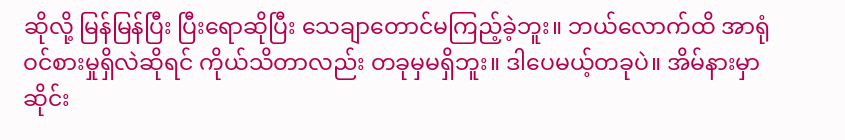ဆိုလို့ မြန်မြန်ပြီး ပြီးရောဆိုပြီး သေချာတောင်မကြည့်ခဲ့ဘူး။ ဘယ်လောက်ထိ အာရုံဝင်စားမှုရှိလဲဆိုရင် ကိုယ်သိတာလည်း တခုမှမရှိဘူး။ ဒါပေမယ့်တခုပဲ။ အိမ်နားမှာ ဆိုင်း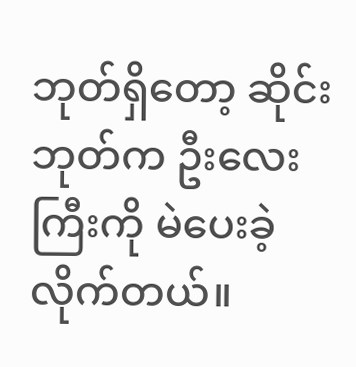ဘုတ်ရှိတော့ ဆိုင်းဘုတ်က ဦးလေးကြီးကို မဲပေးခဲ့လိုက်တယ်။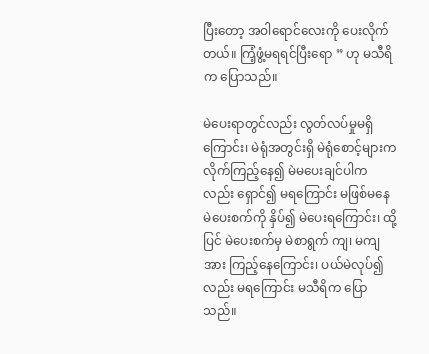ပြီးတော့ အဝါရောင်လေးကို ပေးလိုက်တယ်။ ကြံ့ဖွံ့မရရင်ပြီးရော ” ဟု မသီရိက ပြောသည်။

မဲပေးရာတွင်လည်း လွတ်လပ်မှုမရှိကြောင်း၊ မဲရုံအတွင်းရှိ မဲရုံစောင့်များက လိုက်ကြည့်နေ၍ မဲမပေးချင်ပါကလည်း ရှောင်၍ မရကြောင်း မဖြစ်မနေ မဲပေးစက်ကို နှိပ်၍ မဲပေးရကြောင်း၊ ထို့ပြင် မဲပေးစက်မှ မဲစာရွက် ကျ၊ မကျအား ကြည့်နေကြောင်း၊ ပယ်မဲလုပ်၍လည်း မရကြောင်း မသီရိက ပြောသည်။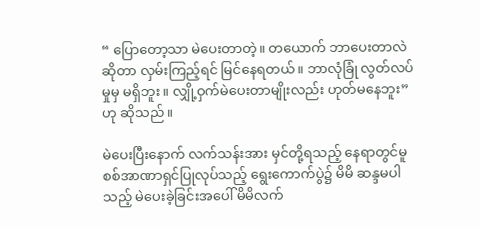“ ပြောတော့သာ မဲပေးတာတဲ့။ တယောက် ဘာပေးတာလဲဆိုတာ လှမ်းကြည့်ရင် မြင်နေရတယ်။ ဘာလုံခြုံ လွတ်လပ်မှုမှ မရှိဘူး။ လျှို့ဝှက်မဲပေးတာမျိုးလည်း ဟုတ်မနေဘူး” ဟု ဆိုသည်။

မဲပေးပြီးနောက် လက်သန်းအား မှင်တို့ရသည့် နေရာတွင်မူ စစ်အာဏာရှင်ပြုလုပ်သည့် ရွေးကောက်ပွဲ၌ မိမိ ဆန္ဒမပါသည့် မဲပေးခဲ့ခြင်းအပေါ် မိမိလက်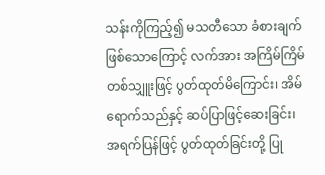သန်းကိုကြည့်၍ မသတီသော ခံစားချက် ဖြစ်သောကြောင့် လက်အား အကြိမ်ကြိမ် တစ်သျှူးဖြင့် ပွတ်ထုတ်မိကြောင်း၊ အိမ်ရောက်သည်နှင့် ဆပ်ပြာဖြင့်ဆေးခြင်း၊ အရက်ပြန်ဖြင့် ပွတ်ထုတ်ခြင်းတို့ ပြု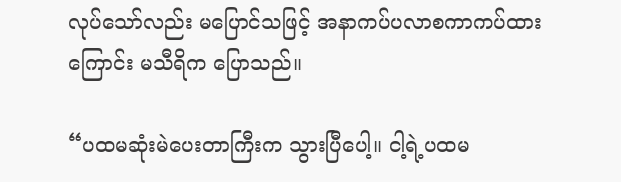လုပ်သော်လည်း မပြောင်သဖြင့် အနာကပ်ပလာစကာကပ်ထားကြောင်း မသီရိက ပြောသည်။

“ပထမဆုံးမဲပေးတာကြီးက သွားပြီပေါ့။ ငါ့ရဲ့ပထမ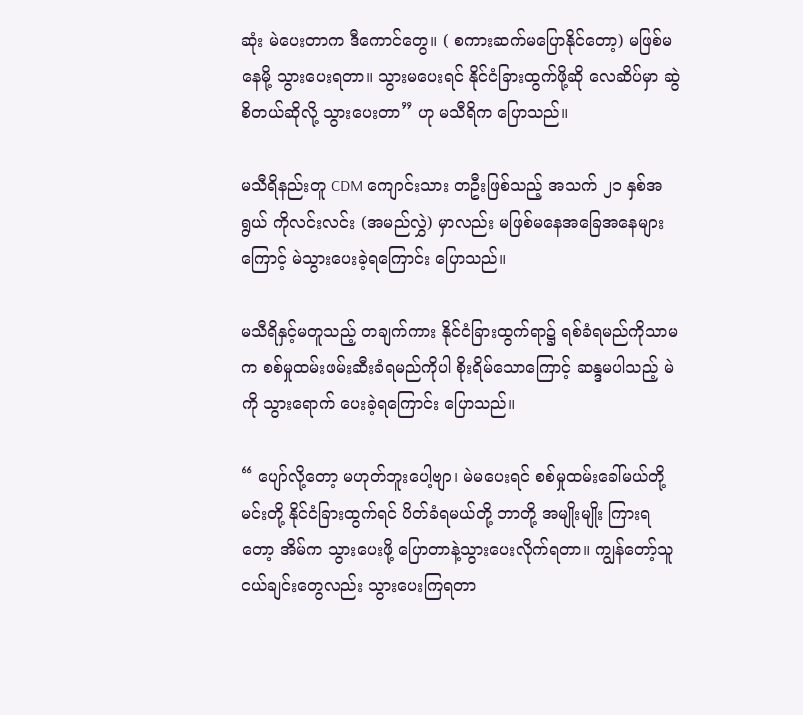ဆုံး မဲပေးတာက ဒီကောင်တွေ။ ( စကားဆက်မပြောနိုင်တော့) မဖြစ်မနေမို့ သွားပေးရတာ။ သွားမပေးရင် နိုင်ငံခြားထွက်ဖို့ဆို လေဆိပ်မှာ ဆွဲစိတယ်ဆိုလို့ သွားပေးတာ” ဟု မသီရိက ပြောသည်။

မသီရိနည်းတူ CDM ကျောင်းသား တဦးဖြစ်သည့် အသက် ၂၁ နှစ်အရွယ် ကိုလင်းလင်း (အမည်လွှဲ) မှာလည်း မဖြစ်မနေအခြေအနေများကြောင့် မဲသွားပေးခဲ့ရကြောင်း ပြောသည်။

မသီရိနှင့်မတူသည့် တချက်ကား နိုင်ငံခြားထွက်ရာ၌ ရစ်ခံရမည်ကိုသာမက စစ်မှုထမ်းဖမ်းဆီးခံရမည်ကိုပါ စိုးရိမ်သောကြောင့် ဆန္ဒမပါသည့် မဲကို သွားရောက် ပေးခဲ့ရကြောင်း ပြောသည်။

“ ပျော်လို့တော့ မဟုတ်ဘူးပေါ့ဗျာ၊ မဲမပေးရင် စစ်မှုထမ်းခေါ်မယ်တို့ မင်းတို့ နိုင်ငံခြားထွက်ရင် ပိတ်ခံရမယ်တို့ ဘာတို့ အမျိုးမျိုး ကြားရတော့ အိမ်က သွားပေးဖို့ ပြောတာနဲ့သွားပေးလိုက်ရတာ။ ကျွန်တော့်သူငယ်ချင်းတွေလည်း သွားပေးကြရတာ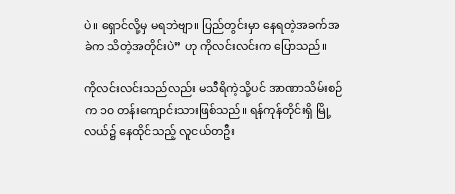ပဲ။ ရှောင်လို့မှ မရဘဲဗျာ။ ပြည်တွင်းမှာ နေရတဲ့အခက်အခဲက သိတဲ့အတိုင်းပဲ” ဟု ကိုလင်းလင်းက ပြောသည်။

ကိုလင်းလင်းသည်လည်း မသီရိကဲ့သို့ပင် အာဏာသိမ်းစဉ်က ၁၀ တန်းကျောင်းသားဖြစ်သည်။ ရန်ကုန်တိုင်းရှိ မြို့လယ်၌ နေထိုင်သည့် လူငယ်တဦး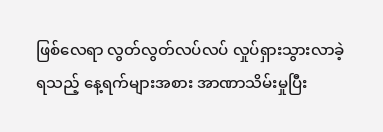ဖြစ်လေရာ လွတ်လွတ်လပ်လပ် လှုပ်ရှားသွားလာခဲ့ရသည့် နေ့ရက်များအစား အာဏာသိမ်းမှုပြီး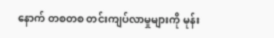နောက် တစတစ တင်းကျပ်လာမှုများကို မုန်း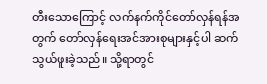တီးသောကြောင့် လက်နက်ကိုင်တော်လှန်ရန်အတွက် တော်လှန်ရေးအင်အားစုများနှင့်ပါ ဆက်သွယ်ဖူးခဲ့သည်။ သို့ရာတွင်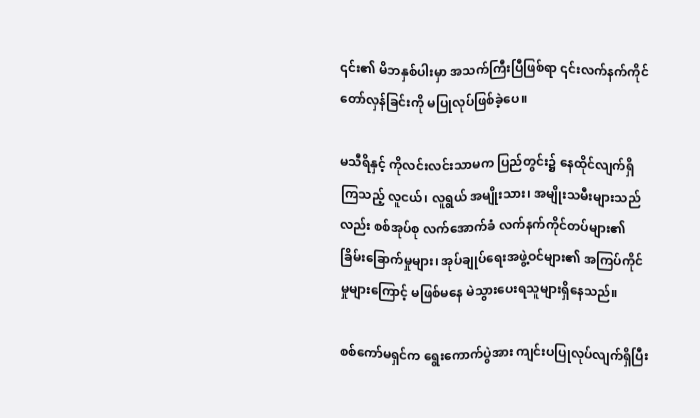၎င်း၏ မိဘနှစ်ပါးမှာ အသက်ကြီးပြီဖြစ်ရာ ၎င်းလက်နက်ကိုင်တော်လှန်ခြင်းကို မပြုလုပ်ဖြစ်ခဲ့ပေ။

မသီရိနှင့် ကိုလင်းလင်းသာမက ပြည်တွင်း၌ နေထိုင်လျက်ရှိကြသည့် လူငယ်၊ လူရွယ် အမျိုးသား၊ အမျိုးသမီးများသည်လည်း စစ်အုပ်စု လက်အောက်ခံ လက်နက်ကိုင်တပ်များ၏ ခြိမ်းခြောက်မှုများ၊ အုပ်ချုပ်ရေးအဖွဲ့ဝင်များ၏ အကြပ်ကိုင်မှုများကြောင့် မဖြစ်မနေ မဲသွားပေးရသူများရှိနေသည်။

စစ်ကော်မရှင်က ရွေးကောက်ပွဲအား ကျင်းပပြုလုပ်လျက်ရှိပြီး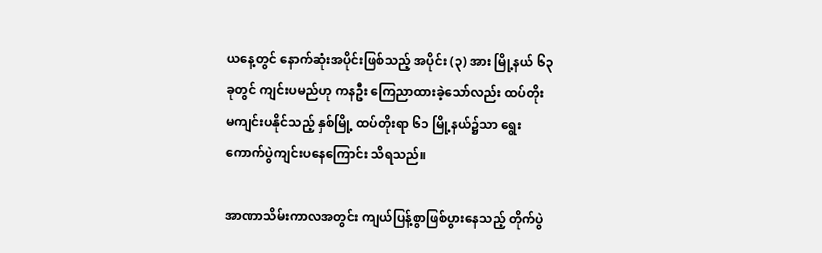ယနေ့တွင် နောက်ဆုံးအပိုင်းဖြစ်သည့် အပိုင်း (၃) အား မြို့နယ် ၆၃ ခုတွင် ကျင်းပမည်ဟု ကနဦး ကြေညာထားခဲ့သော်လည်း ထပ်တိုး မကျင်းပနိုင်သည့် နှစ်မြို့ ထပ်တိုးရာ ၆၁ မြို့နယ်၌သာ ရွေးကောက်ပွဲကျင်းပနေကြောင်း သိရသည်။

အာဏာသိမ်းကာလအတွင်း ကျယ်ပြန့်စွာဖြစ်ပွားနေသည့် တိုက်ပွဲ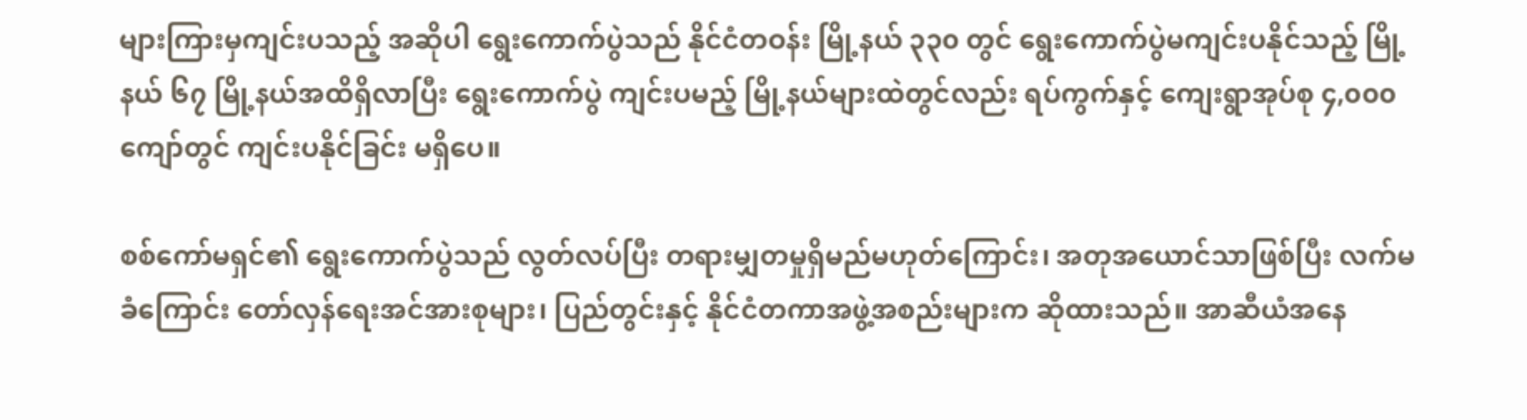များကြားမှကျင်းပသည့် အဆိုပါ ရွေးကောက်ပွဲသည် နိုင်ငံတဝန်း မြို့နယ် ၃၃၀ တွင် ရွေးကောက်ပွဲမကျင်းပနိုင်သည့် မြို့နယ် ၆၇ မြို့နယ်အထိရှိလာပြီး ရွေးကောက်ပွဲ ကျင်းပမည့် မြို့နယ်များထဲတွင်လည်း ရပ်ကွက်နှင့် ကျေးရွာအုပ်စု ၄,၀၀၀ ကျော်တွင် ကျင်းပနိုင်ခြင်း မရှိပေ။

စစ်ကော်မရှင်၏ ရွေးကောက်ပွဲသည် လွတ်လပ်ပြီး တရားမျှတမှုရှိမည်မဟုတ်ကြောင်း၊ အတုအယောင်သာဖြစ်ပြီး လက်မခံကြောင်း တော်လှန်ရေးအင်အားစုများ၊ ပြည်တွင်းနှင့် နိုင်ငံတကာအဖွဲ့အစည်းများက ဆိုထားသည်။ အာဆီယံအနေ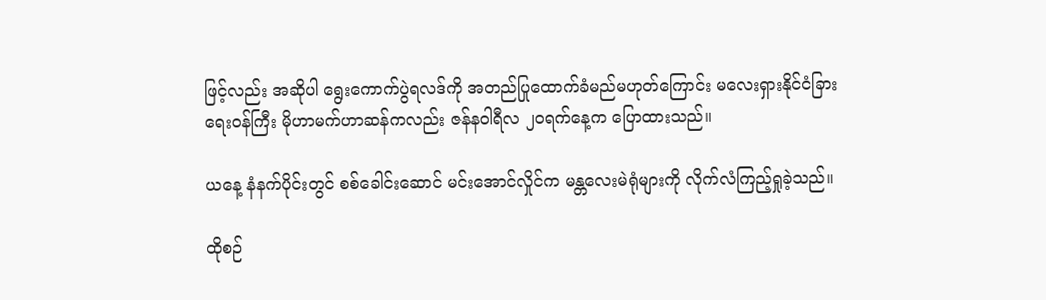ဖြင့်လည်း အဆိုပါ ရွေးကောက်ပွဲရလဒ်ကို အတည်ပြုထောက်ခံမည်မဟုတ်ကြောင်း မလေးရှားနိုင်ငံခြားရေးဝန်ကြီး မိုဟာမက်ဟာဆန်ကလည်း ဇန်နဝါရီလ ၂၀ရက်နေ့က ပြောထားသည်။

ယနေ့ နံနက်ပိုင်းတွင် စစ်ခေါင်းဆောင် မင်းအောင်လှိုင်က မန္တလေးမဲရုံများကို လိုက်လံကြည့်ရှုခဲ့သည်။

ထိုစဉ်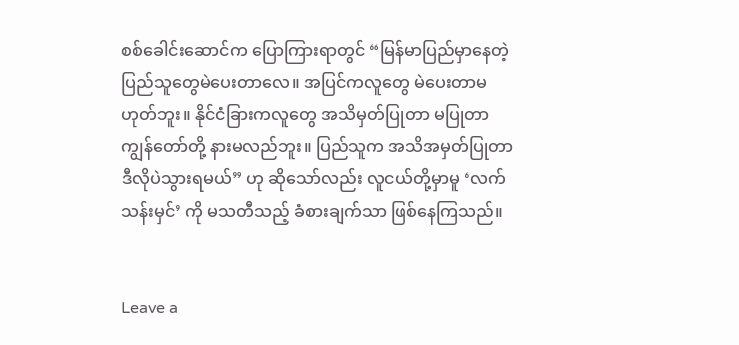စစ်ခေါင်းဆောင်က ပြောကြားရာတွင် “မြန်မာပြည်မှာနေတဲ့ ပြည်သူတွေမဲပေးတာလေ။ အပြင်ကလူတွေ မဲပေးတာမဟုတ်ဘူး။ နိုင်ငံခြားကလူတွေ အသိမှတ်ပြုတာ မပြုတာ ကျွန်တော်တို့ နားမလည်ဘူး။ ပြည်သူက အသိအမှတ်ပြုတာ ဒီလိုပဲသွားရမယ်” ဟု ဆိုသော်လည်း လူငယ်တို့မှာမူ ‘လက်သန်းမှင်’ ကို မသတီသည့် ခံစားချက်သာ ဖြစ်နေကြသည်။


Leave a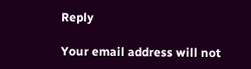Reply

Your email address will not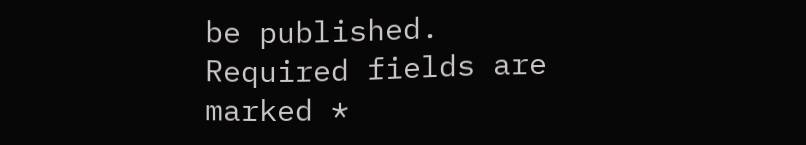be published. Required fields are marked *